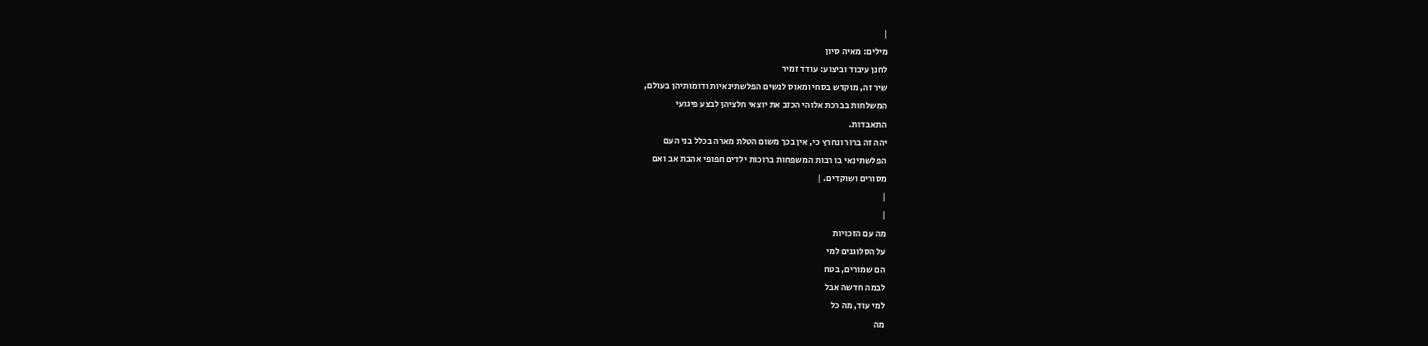|
מילים: מאיה סיון
לחנן עיבוד וביצוע: עודד זמיר
שיר זה, מוקדש בסחי ומאוס לנשים הפלשתינאיות ודומותיהן בעולם,
המשלחות בברכת אלוהי הכזב את יוצאי חלציהן לבצע פיגועי
התאבדות.
יהה זה ברור ונחרץ כי, אין בכך משום הטלת מארה בכלל בני העם
הפלשתינאי בו רבות המשפחות ברוכות ילדים חפופי אהבת אב ואם
מסורים ושוקדים. |
|
|
מה עם הזכויות
על הסלוגנים למי
הם שמורים, בטח
לבמה חדשה אבל
למי עוד, מה כל
מה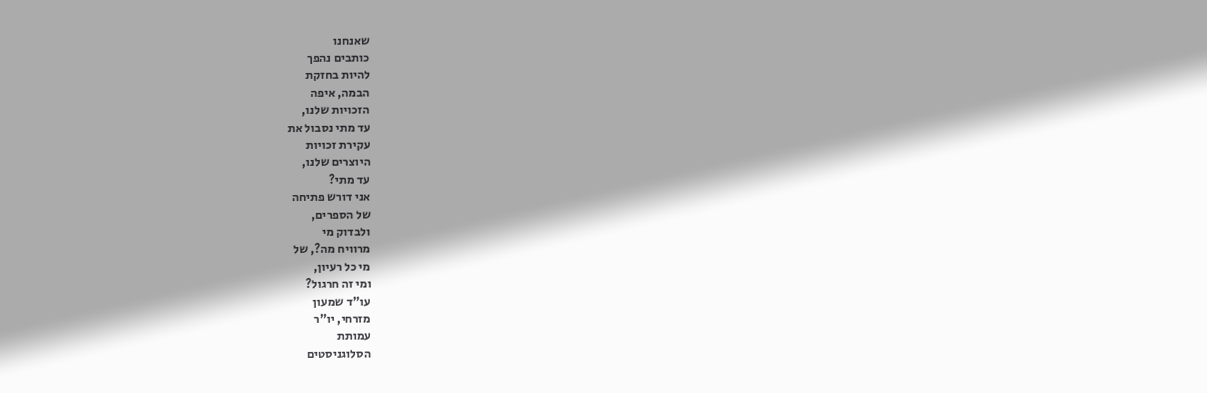שאנחנו
כותבים נהפך
להיות בחזקת
הבמה, איפה
הזכויות שלנו,
עד מתי נסבול את
עקירת זכויות
היוצרים שלנו,
עד מתי?
אני דורש פתיחה
של הספרים,
ולבדוק מי
מרוויח מה?, של
מי כל רעיון,
ומי זה חרגול?
עו"ד שמעון
מזרחי, יו"ר
עמותת
הסלוגניסטים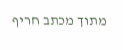מתוך מכתב חריף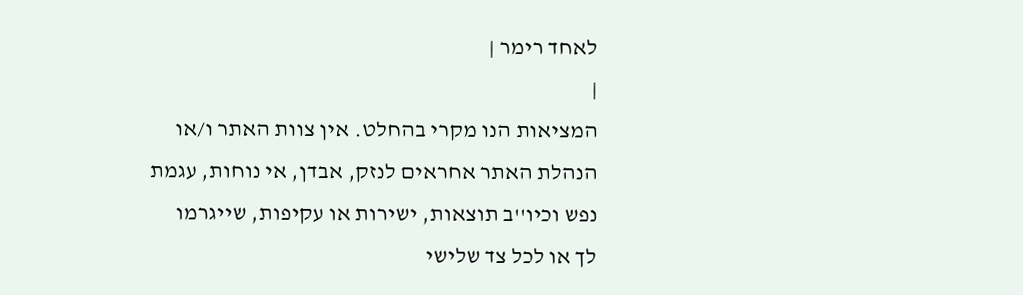לאחד רימר |
|
המציאות הנו מקרי בהחלט. אין צוות האתר ו/או
הנהלת האתר אחראים לנזק, אבדן, אי נוחות, עגמת
נפש וכיו''ב תוצאות, ישירות או עקיפות, שייגרמו
לך או לכל צד שלישי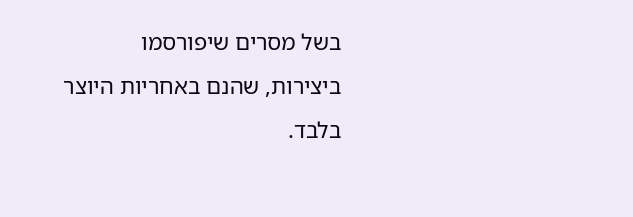בשל מסרים שיפורסמו
ביצירות, שהנם באחריות היוצר בלבד.